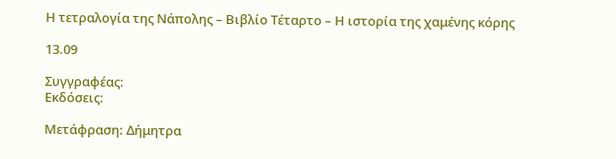Η τετραλογία της Νάπολης – Βιβλίο Τέταρτο – Η ιστορία της χαμένης κόρης

13.09

Συγγραφέας:
Εκδόσεις:

Μετάφραση: Δήμητρα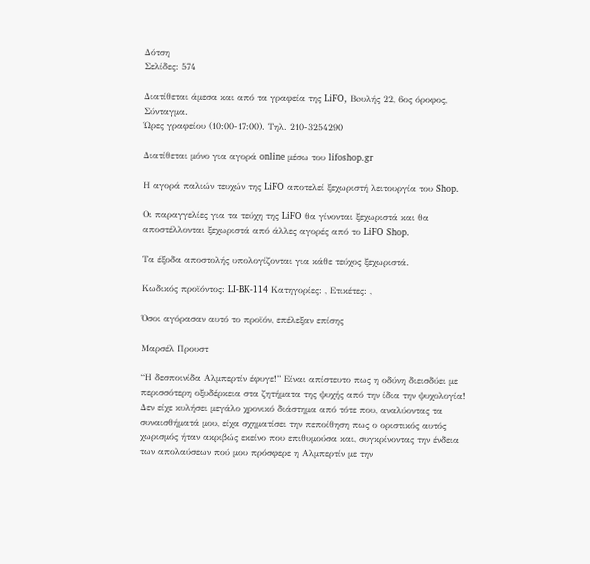Δότση
Σελίδες: 574

Διατίθεται άμεσα και από τα γραφεία της LiFO, Boυλής 22, 6ος όροφος, Σύνταγμα.
Ώρες γραφείου (10:00-17:00). Τηλ. 210-3254290

Διατίθεται μόνο για αγορά online μέσω του lifoshop.gr

Η αγορά παλιών τευχών της LiFO αποτελεί ξεχωριστή λειτουργία του Shop.

Οι παραγγελίες για τα τεύχη της LiFO θα γίνονται ξεχωριστά και θα αποστέλλονται ξεχωριστά από άλλες αγορές από το LiFO Shop.

Tα έξοδα αποστολής υπολογίζονται για κάθε τεύχος ξεχωριστά.

Κωδικός προϊόντος: LI-BK-114 Κατηγορίες: , Ετικέτες: ,

Όσοι αγόρασαν αυτό το προϊόν, επέλεξαν επίσης

Μαρσέλ Προυστ

“Η δεσποινίδα Αλμπερτίν έφυγε!” Είναι απίστευτο πως η οδύνη διεισδύει με περισσότερη οξυδέρκεια στα ζητήματα της ψυχής από την ίδια την ψυχολογία! Δεν είχε κυλήσει μεγάλο χρονικό διάστημα από τότε που, αναλύοντας τα συναισθήματά μου, είχα σχηματίσει την πεποίθηση πως ο οριστικός αυτός χωρισμός ήταν ακριβώς εκείνο που επιθυμούσα και, συγκρίνοντας την ένδεια των απολαύσεων πού μου πρόσφερε η Αλμπερτίν με την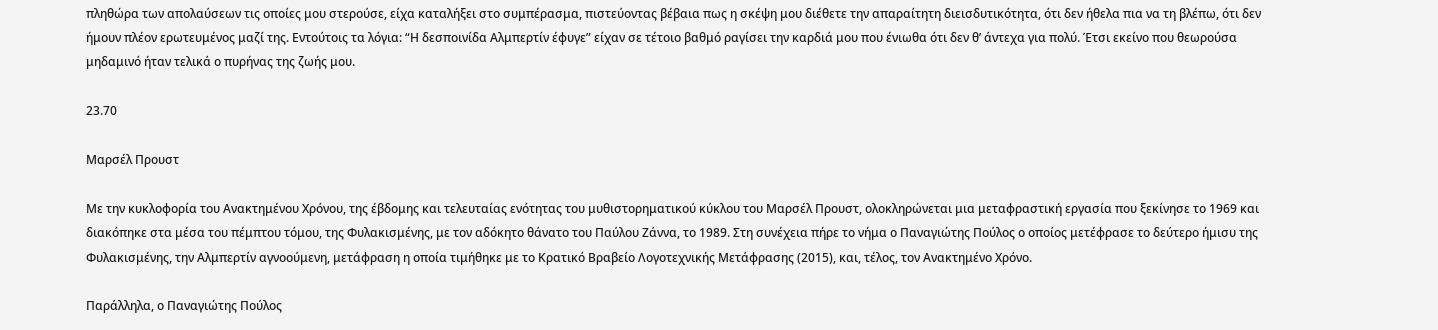πληθώρα των απολαύσεων τις οποίες μου στερούσε, είχα καταλήξει στο συμπέρασμα, πιστεύοντας βέβαια πως η σκέψη μου διέθετε την απαραίτητη διεισδυτικότητα, ότι δεν ήθελα πια να τη βλέπω, ότι δεν ήμουν πλέον ερωτευμένος μαζί της. Εντούτοις τα λόγια: “Η δεσποινίδα Αλμπερτίν έφυγε” είχαν σε τέτοιο βαθμό ραγίσει την καρδιά μου που ένιωθα ότι δεν θ’ άντεχα για πολύ. Έτσι εκείνο που θεωρούσα μηδαμινό ήταν τελικά ο πυρήνας της ζωής μου.

23.70

Μαρσέλ Προυστ

Με την κυκλοφορία του Ανακτημένου Χρόνου, της έβδομης και τελευταίας ενότητας του μυθιστορηματικού κύκλου του Μαρσέλ Προυστ, ολοκληρώνεται μια μεταφραστική εργασία που ξεκίνησε το 1969 και διακόπηκε στα μέσα του πέμπτου τόμου, της Φυλακισμένης, με τον αδόκητο θάνατο του Παύλου Ζάννα, το 1989. Στη συνέχεια πήρε το νήμα ο Παναγιώτης Πούλος ο οποίος μετέφρασε το δεύτερο ήμισυ της Φυλακισμένης, την Αλμπερτίν αγνοούμενη, μετάφραση η οποία τιμήθηκε με το Κρατικό Βραβείο Λογοτεχνικής Μετάφρασης (2015), και, τέλος, τον Ανακτημένο Χρόνο.

Παράλληλα, ο Παναγιώτης Πούλος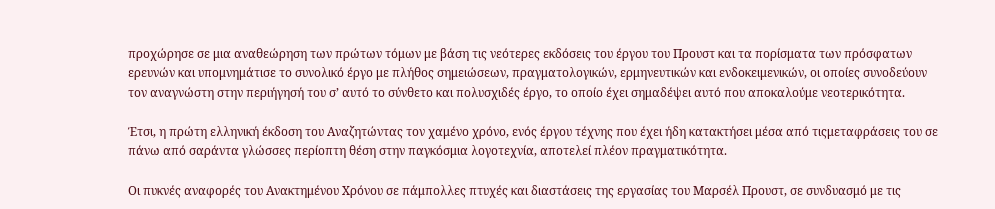προχώρησε σε μια αναθεώρηση των πρώτων τόμων με βάση τις νεότερες εκδόσεις του έργου του Προυστ και τα πορίσματα των πρόσφατων ερευνών και υπομνημάτισε το συνολικό έργο με πλήθος σημειώσεων, πραγματολογικών, ερμηνευτικών και ενδοκειμενικών, οι οποίες συνοδεύουν τον αναγνώστη στην περιήγησή του σ’ αυτό το σύνθετο και πολυσχιδές έργο, το οποίο έχει σημαδέψει αυτό που αποκαλούμε νεοτερικότητα.

Έτσι, η πρώτη ελληνική έκδοση του Αναζητώντας τον χαμένο χρόνο, ενός έργου τέχνης που έχει ήδη κατακτήσει μέσα από τιςμεταφράσεις του σε πάνω από σαράντα γλώσσες περίοπτη θέση στην παγκόσμια λογοτεχνία, αποτελεί πλέον πραγματικότητα.

Οι πυκνές αναφορές του Ανακτημένου Χρόνου σε πάμπολλες πτυχές και διαστάσεις της εργασίας του Μαρσέλ Προυστ, σε συνδυασμό με τις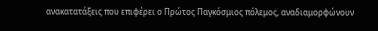ανακατατάξεις που επιφέρει ο Πρώτος Παγκόσμιος πόλεμος, αναδιαμορφώνουν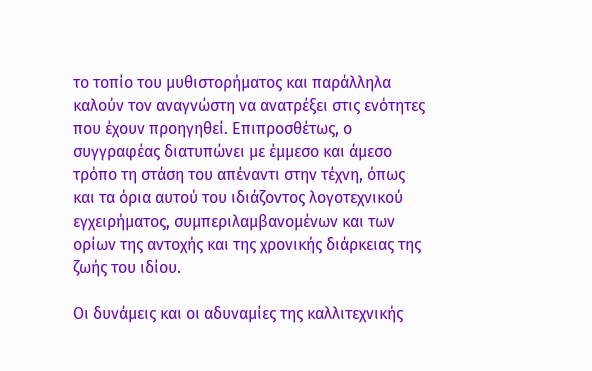το τοπίο του μυθιστορήματος και παράλληλα καλούν τον αναγνώστη να ανατρέξει στις ενότητες που έχουν προηγηθεί. Επιπροσθέτως, ο συγγραφέας διατυπώνει με έμμεσο και άμεσο τρόπο τη στάση του απέναντι στην τέχνη, όπως και τα όρια αυτού του ιδιάζοντος λογοτεχνικού εγχειρήματος, συμπεριλαμβανομένων και των ορίων της αντοχής και της χρονικής διάρκειας της ζωής του ιδίου.

Οι δυνάμεις και οι αδυναμίες της καλλιτεχνικής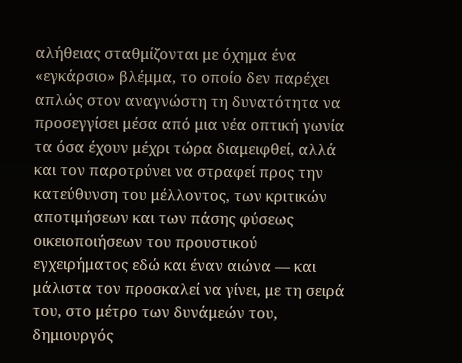αλήθειας σταθμίζονται με όχημα ένα «εγκάρσιο» βλέμμα, το οποίο δεν παρέχει απλώς στον αναγνώστη τη δυνατότητα να προσεγγίσει μέσα από μια νέα οπτική γωνία τα όσα έχουν μέχρι τώρα διαμειφθεί, αλλά και τον παροτρύνει να στραφεί προς την κατεύθυνση του μέλλοντος, των κριτικών αποτιμήσεων και των πάσης φύσεως οικειοποιήσεων του προυστικού εγχειρήματος εδώ και έναν αιώνα ― και μάλιστα τον προσκαλεί να γίνει, με τη σειρά του, στο μέτρο των δυνάμεών του, δημιουργός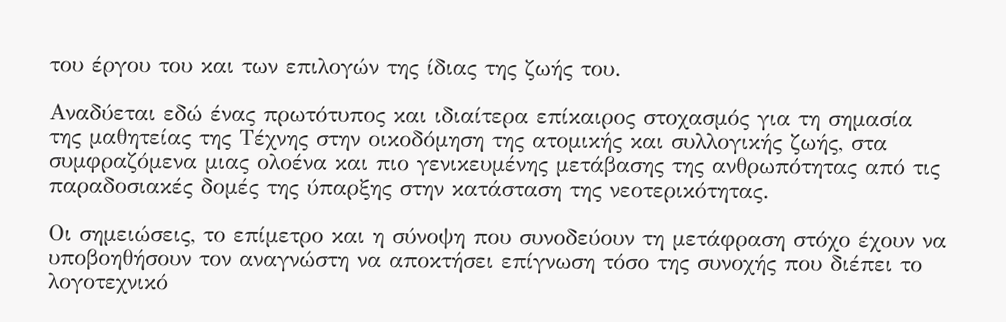του έργου του και των επιλογών της ίδιας της ζωής του.

Αναδύεται εδώ ένας πρωτότυπος και ιδιαίτερα επίκαιρος στοχασμός για τη σημασία της μαθητείας της Τέχνης στην οικοδόμηση της ατομικής και συλλογικής ζωής, στα συμφραζόμενα μιας ολοένα και πιο γενικευμένης μετάβασης της ανθρωπότητας από τις παραδοσιακές δομές της ύπαρξης στην κατάσταση της νεοτερικότητας.

Οι σημειώσεις, το επίμετρο και η σύνοψη που συνοδεύουν τη μετάφραση στόχο έχουν να υποβοηθήσουν τον αναγνώστη να αποκτήσει επίγνωση τόσο της συνοχής που διέπει το λογοτεχνικό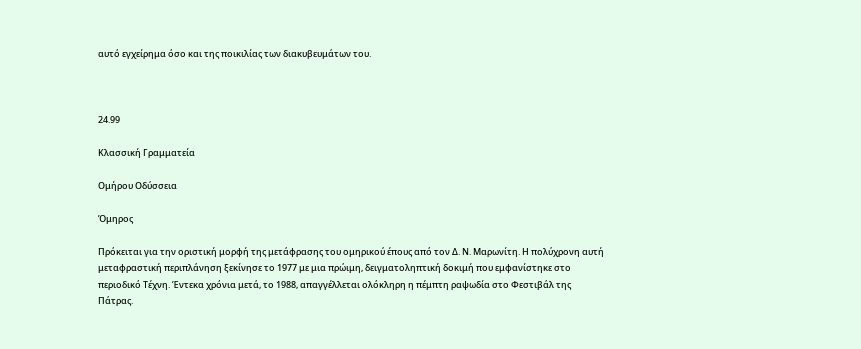αυτό εγχείρημα όσο και της ποικιλίας των διακυβευμάτων του.



24.99

Κλασσική Γραμματεία

Ομήρου Oδύσσεια

Όμηρος

Πρόκειται για την οριστική μορφή της μετάφρασης του ομηρικού έπους από τον Δ. Ν. Μαρωνίτη. Η πολύχρονη αυτή μεταφραστική περιπλάνηση ξεκίνησε το 1977 με μια πρώιμη, δειγματοληπτική δοκιμή που εμφανίστηκε στο περιοδικό Τέχνη. Έντεκα χρόνια μετά, το 1988, απαγγέλλεται ολόκληρη η πέμπτη ραψωδία στο Φεστιβάλ της Πάτρας.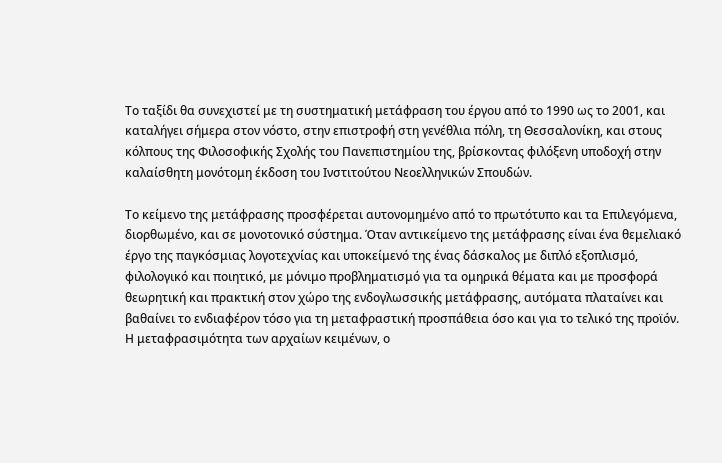Το ταξίδι θα συνεχιστεί με τη συστηματική μετάφραση του έργου από το 1990 ως το 2001, και καταλήγει σήμερα στον νόστο, στην επιστροφή στη γενέθλια πόλη, τη Θεσσαλονίκη, και στους κόλπους της Φιλοσοφικής Σχολής του Πανεπιστημίου της, βρίσκοντας φιλόξενη υποδοχή στην καλαίσθητη μονότομη έκδοση του Ινστιτούτου Νεοελληνικών Σπουδών.

Το κείμενο της μετάφρασης προσφέρεται αυτονομημένο από το πρωτότυπο και τα Επιλεγόμενα, διορθωμένο, και σε μονοτονικό σύστημα. Όταν αντικείμενο της μετάφρασης είναι ένα θεμελιακό έργο της παγκόσμιας λογοτεχνίας και υποκείμενό της ένας δάσκαλος με διπλό εξοπλισμό, φιλολογικό και ποιητικό, με μόνιμο προβληματισμό για τα ομηρικά θέματα και με προσφορά θεωρητική και πρακτική στον χώρο της ενδογλωσσικής μετάφρασης, αυτόματα πλαταίνει και βαθαίνει το ενδιαφέρον τόσο για τη μεταφραστική προσπάθεια όσο και για το τελικό της προϊόν. Η μεταφρασιμότητα των αρχαίων κειμένων, ο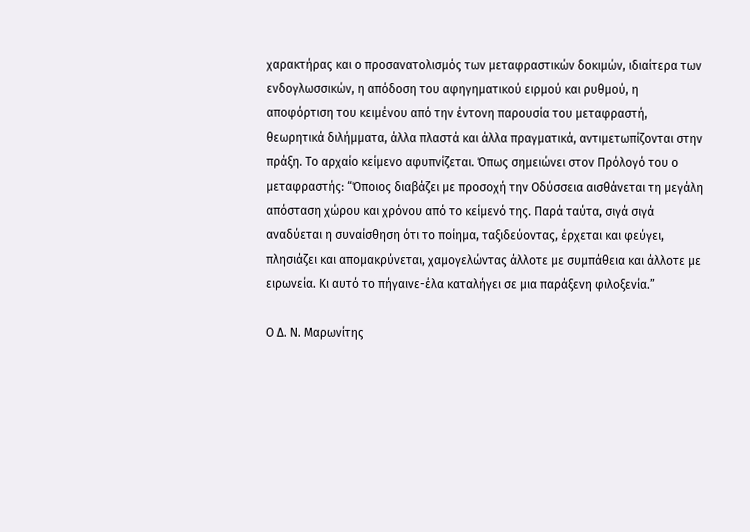χαρακτήρας και ο προσανατολισμός των μεταφραστικών δοκιμών, ιδιαίτερα των ενδογλωσσικών, η απόδοση του αφηγηματικού ειρμού και ρυθμού, η αποφόρτιση του κειμένου από την έντονη παρουσία του μεταφραστή, θεωρητικά διλήμματα, άλλα πλαστά και άλλα πραγματικά, αντιμετωπίζονται στην πράξη. Το αρχαίο κείμενο αφυπνίζεται. Όπως σημειώνει στον Πρόλογό του ο μεταφραστής: “Όποιος διαβάζει με προσοχή την Οδύσσεια αισθάνεται τη μεγάλη απόσταση χώρου και χρόνου από το κείμενό της. Παρά ταύτα, σιγά σιγά αναδύεται η συναίσθηση ότι το ποίημα, ταξιδεύοντας, έρχεται και φεύγει, πλησιάζει και απομακρύνεται, χαμογελώντας άλλοτε με συμπάθεια και άλλοτε με ειρωνεία. Κι αυτό το πήγαινε-έλα καταλήγει σε μια παράξενη φιλοξενία.”

Ο Δ. Ν. Μαρωνίτης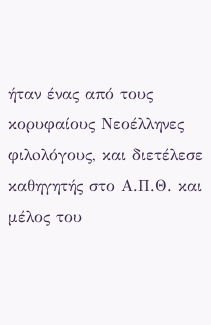ήταν ένας από τους κορυφαίους Νεοέλληνες φιλoλόγους, και διετέλεσε καθηγητής στο Α.Π.Θ. και μέλος του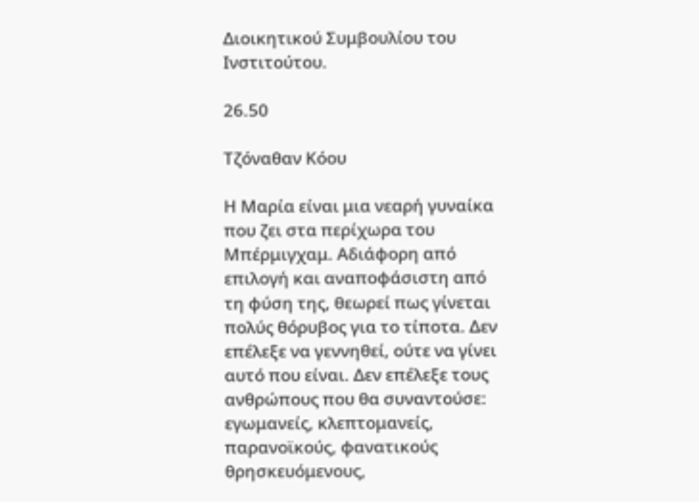Διοικητικού Συμβουλίου του Ινστιτούτου.

26.50

Τζόναθαν Κόου

Η Μαρία είναι μια νεαρή γυναίκα που ζει στα περίχωρα του Μπέρμιγχαμ. Αδιάφορη από επιλογή και αναποφάσιστη από τη φύση της, θεωρεί πως γίνεται πολύς θόρυβος για το τίποτα. Δεν επέλεξε να γεννηθεί, ούτε να γίνει αυτό που είναι. Δεν επέλεξε τους ανθρώπους που θα συναντούσε: εγωμανείς, κλεπτομανείς, παρανοϊκούς, φανατικούς θρησκευόμενους,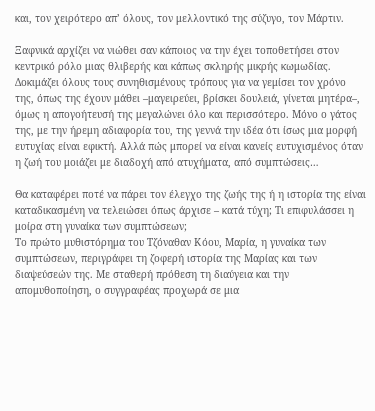και, τον χειρότερο απ’ όλους, τον μελλοντικό της σύζυγο, τον Μάρτιν.

Ξαφνικά αρχίζει να νιώθει σαν κάποιος να την έχει τοποθετήσει στον κεντρικό ρόλο μιας θλιβερής και κάπως σκληρής μικρής κωμωδίας. Δοκιμάζει όλους τους συνηθισμένους τρόπους για να γεμίσει τον χρόνο της, όπως της έχουν μάθει –μαγειρεύει, βρίσκει δουλειά, γίνεται μητέρα–, όμως η απογοήτευσή της μεγαλώνει όλο και περισσότερο. Μόνο ο γάτος της, με την ήρεμη αδιαφορία του, της γεννά την ιδέα ότι ίσως μια μορφή ευτυχίας είναι εφικτή. Αλλά πώς μπορεί να είναι κανείς ευτυχισμένος όταν η ζωή του μοιάζει με διαδοχή από ατυχήματα, από συμπτώσεις…

Θα καταφέρει ποτέ να πάρει τον έλεγχο της ζωής της ή η ιστορία της είναι καταδικασμένη να τελειώσει όπως άρχισε – κατά τύχη; Τι επιφυλάσσει η μοίρα στη γυναίκα των συμπτώσεων;
Το πρώτο μυθιστόρημα του Τζόναθαν Κόου, Μαρία, η γυναίκα των συμπτώσεων, περιγράφει τη ζοφερή ιστορία της Μαρίας και των διαψεύσεών της. Με σταθερή πρόθεση τη διαύγεια και την απομυθοποίηση, ο συγγραφέας προχωρά σε μια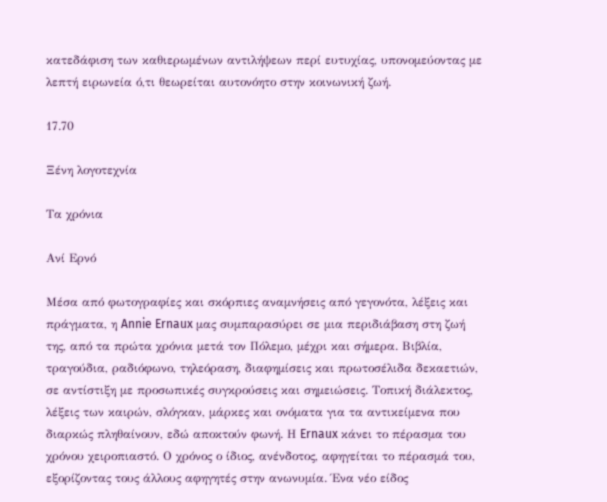κατεδάφιση των καθιερωμένων αντιλήψεων περί ευτυχίας, υπονομεύοντας με λεπτή ειρωνεία ό,τι θεωρείται αυτονόητο στην κοινωνική ζωή.

17.70

Ξένη λογοτεχνία

Τα χρόνια

Ανί Ερνό

Μέσα από φωτογραφίες και σκόρπιες αναμνήσεις από γεγονότα, λέξεις και πράγματα, η Annie Ernaux μας συμπαρασύρει σε μια περιδιάβαση στη ζωή της, από τα πρώτα χρόνια μετά τον Πόλεμο, μέχρι και σήμερα. Βιβλία, τραγούδια, ραδιόφωνο, τηλεόραση, διαφημίσεις και πρωτοσέλιδα δεκαετιών, σε αντίστιξη με προσωπικές συγκρούσεις και σημειώσεις. Τοπική διάλεκτος, λέξεις των καιρών, σλόγκαν, μάρκες και ονόματα για τα αντικείμενα που διαρκώς πληθαίνουν, εδώ αποκτούν φωνή. Η Ernaux κάνει το πέρασμα του χρόνου χειροπιαστό. Ο χρόνος ο ίδιος, ανένδοτος, αφηγείται το πέρασμά του, εξορίζοντας τους άλλους αφηγητές στην ανωνυμία. Ένα νέο είδος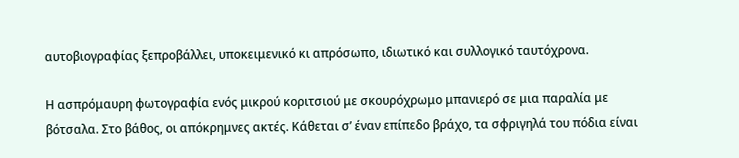αυτοβιογραφίας ξεπροβάλλει, υποκειμενικό κι απρόσωπο, ιδιωτικό και συλλογικό ταυτόχρονα.

Η ασπρόμαυρη φωτογραφία ενός μικρού κοριτσιού με σκουρόχρωμο μπανιερό σε μια παραλία με βότσαλα. Στο βάθος, οι απόκρημνες ακτές. Κάθεται σ’ έναν επίπεδο βράχο, τα σφριγηλά του πόδια είναι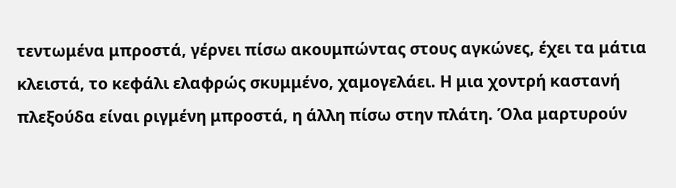τεντωμένα μπροστά, γέρνει πίσω ακουμπώντας στους αγκώνες, έχει τα μάτια κλειστά, το κεφάλι ελαφρώς σκυμμένο, χαμογελάει. Η μια χοντρή καστανή πλεξούδα είναι ριγμένη μπροστά, η άλλη πίσω στην πλάτη. Όλα μαρτυρούν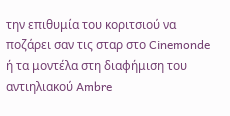την επιθυμία του κοριτσιού να ποζάρει σαν τις σταρ στο Cinemonde ή τα μοντέλα στη διαφήμιση του αντιηλιακού Ambre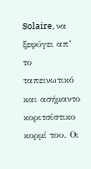Solaire, να ξεφύγει απ’ το ταπεινωτικό και ασήμαντο κοριτσίστικο κορμί του. Οι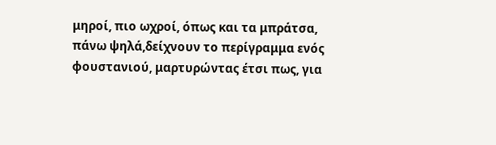μηροί, πιο ωχροί, όπως και τα μπράτσα, πάνω ψηλά,δείχνουν το περίγραμμα ενός φουστανιού, μαρτυρώντας έτσι πως, για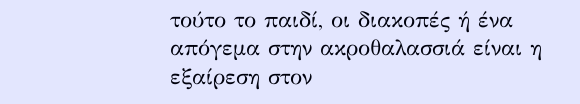τούτο το παιδί, οι διακοπές ή ένα απόγεμα στην ακροθαλασσιά είναι η εξαίρεση στον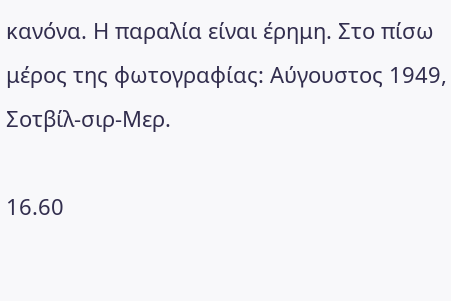κανόνα. Η παραλία είναι έρημη. Στο πίσω μέρος της φωτογραφίας: Αύγουστος 1949, Σοτβίλ-σιρ-Μερ.

16.60